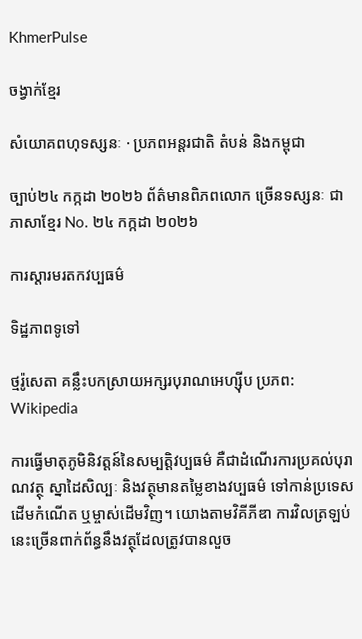KhmerPulse

ចង្វាក់ខ្មែរ

សំយោគពហុទស្សនៈ · ប្រភពអន្តរជាតិ តំបន់ និងកម្ពុជា

ច្បាប់២៤ កក្កដា ២០២៦ ព័ត៌មានពិភពលោក ច្រើនទស្សនៈ ជាភាសាខ្មែរ No. ២៤ កក្កដា ២០២៦

ការស្ដារមរតកវប្បធម៌

ទិដ្ឋភាពទូទៅ

ថ្មរ៉ូសេតា គន្លឹះបកស្រាយអក្សរបុរាណអេហ្ស៊ីប ប្រភព: Wikipedia

ការធ្វើមាតុភូមិនិវត្តន៍នៃសម្បត្តិវប្បធម៌ គឺជាដំណើរការប្រគល់បុរាណវត្ថុ ស្នាដៃសិល្បៈ និងវត្ថុមានតម្លៃខាងវប្បធម៌ ទៅកាន់ប្រទេសដើមកំណើត ឬម្ចាស់ដើមវិញ។ យោងតាមវិគីភីឌា ការវិលត្រឡប់នេះច្រើនពាក់ព័ន្ធនឹងវត្ថុដែលត្រូវបានលួច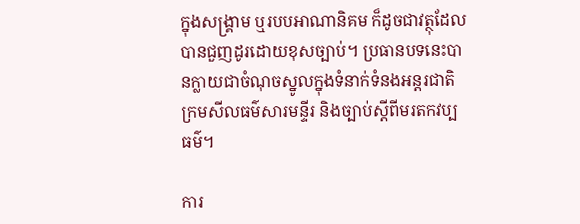ក្នុងសង្គ្រាម ឬរបបអាណានិគម ក៏ដូចជាវត្ថុដែលបានជួញដូរដោយខុសច្បាប់។ ប្រធានបទនេះបានក្លាយជាចំណុចស្នូលក្នុងទំនាក់ទំនងអន្តរជាតិ ក្រមសីលធម៌សារមន្ទីរ និងច្បាប់ស្ដីពីមរតកវប្បធម៌។

ការ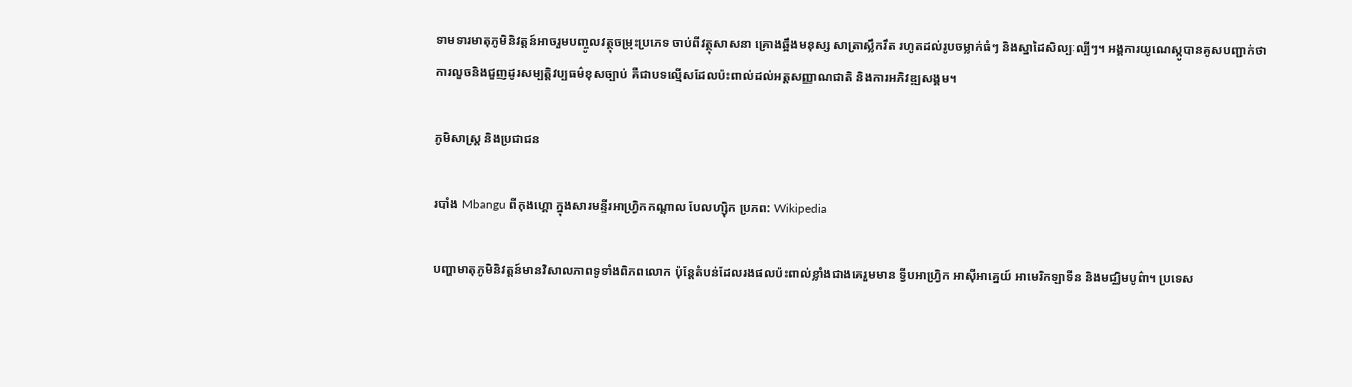ទាមទារមាតុភូមិនិវត្តន៍អាចរួមបញ្ចូលវត្ថុចម្រុះប្រភេទ ចាប់ពីវត្ថុសាសនា គ្រោងឆ្អឹងមនុស្ស សាត្រាស្លឹករឹត រហូតដល់រូបចម្លាក់ធំៗ និងស្នាដៃសិល្បៈល្បីៗ។ អង្គការយូណេស្កូបានគូសបញ្ជាក់ថា ការលួចនិងជួញដូរសម្បត្តិវប្បធម៌ខុសច្បាប់ គឺជាបទល្មើសដែលប៉ះពាល់ដល់អត្តសញ្ញាណជាតិ និងការអភិវឌ្ឍសង្គម។

ភូមិសាស្ត្រ និងប្រជាជន

របាំង Mbangu ពីកុងហ្គោ ក្នុងសារមន្ទីរអាហ្វ្រិកកណ្ដាល បែលហ្ស៊ិក ប្រភព: Wikipedia

បញ្ហាមាតុភូមិនិវត្តន៍មានវិសាលភាពទូទាំងពិភពលោក ប៉ុន្តែតំបន់ដែលរងផលប៉ះពាល់ខ្លាំងជាងគេរួមមាន ទ្វីបអាហ្វ្រិក អាស៊ីអាគ្នេយ៍ អាមេរិកឡាទីន និងមជ្ឈិមបូព៌ា។ ប្រទេស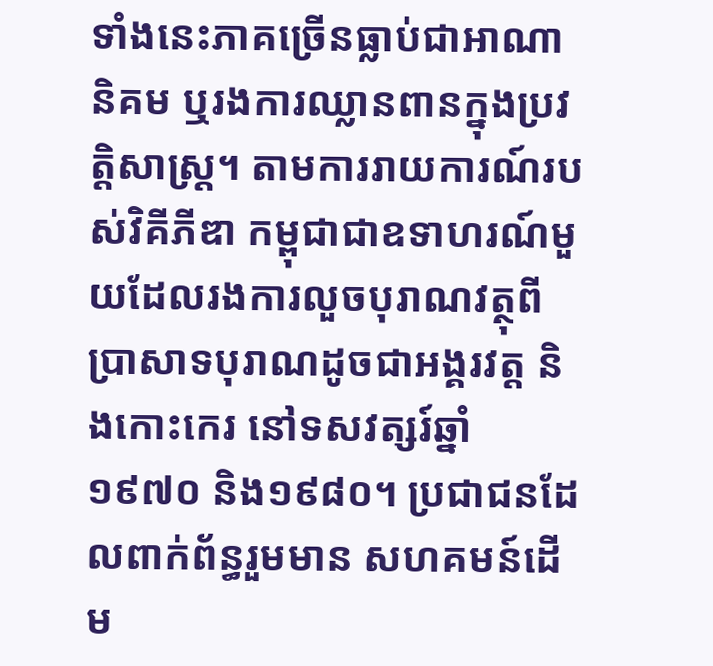ទាំងនេះភាគច្រើនធ្លាប់ជាអាណានិគម ឬរងការឈ្លានពានក្នុងប្រវត្តិសាស្ត្រ។ តាមការរាយការណ៍របស់វិគីភីឌា កម្ពុជាជាឧទាហរណ៍មួយដែលរងការលួចបុរាណវត្ថុពីប្រាសាទបុរាណដូចជាអង្គរវត្ត និងកោះកេរ នៅទសវត្សរ៍ឆ្នាំ១៩៧០ និង១៩៨០។ ប្រជាជនដែលពាក់ព័ន្ធរួមមាន សហគមន៍ដើម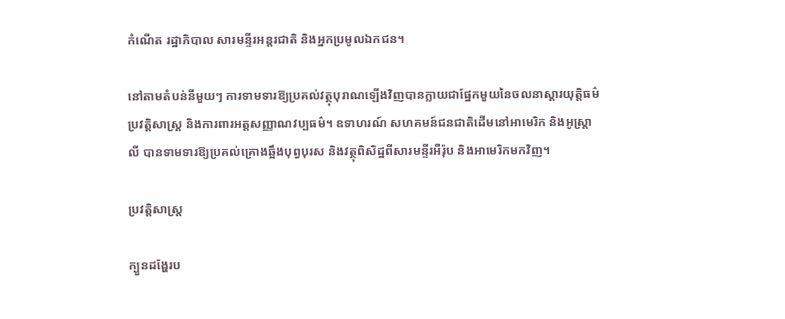កំណើត រដ្ឋាភិបាល សារមន្ទីរអន្តរជាតិ និងអ្នកប្រមូលឯកជន។

នៅតាមតំបន់នីមួយៗ ការទាមទារឱ្យប្រគល់វត្ថុបុរាណឡើងវិញបានក្លាយជាផ្នែកមួយនៃចលនាស្ដារយុត្តិធម៌ប្រវត្តិសាស្ត្រ និងការពារអត្តសញ្ញាណវប្បធម៌។ ឧទាហរណ៍ សហគមន៍ជនជាតិដើមនៅអាមេរិក និងអូស្ត្រាលី បានទាមទារឱ្យប្រគល់គ្រោងឆ្អឹងបុព្វបុរស និងវត្ថុពិសិដ្ឋពីសារមន្ទីរអឺរ៉ុប និងអាមេរិកមកវិញ។

ប្រវត្តិសាស្ត្រ

ក្បួនដង្ហែរប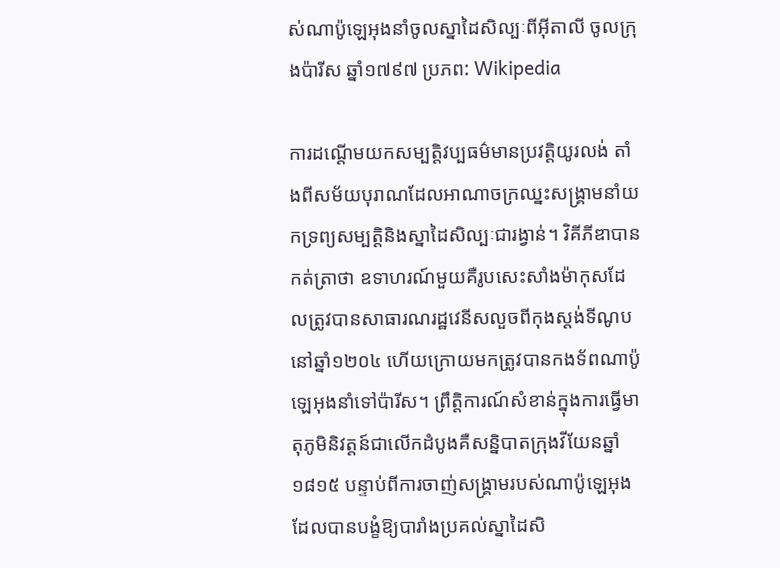ស់ណាប៉ូឡេអុងនាំចូលស្នាដៃសិល្បៈពីអ៊ីតាលី ចូលក្រុងប៉ារីស ឆ្នាំ១៧៩៧ ប្រភព: Wikipedia

ការដណ្ដើមយកសម្បត្តិវប្បធម៌មានប្រវត្តិយូរលង់ តាំងពីសម័យបុរាណដែលអាណាចក្រឈ្នះសង្គ្រាមនាំយកទ្រព្យសម្បត្តិនិងស្នាដៃសិល្បៈជារង្វាន់។ វិគីភីឌាបានកត់ត្រាថា ឧទាហរណ៍មួយគឺរូបសេះសាំងម៉ាកុសដែលត្រូវបានសាធារណរដ្ឋវេនីសលួចពីកុងស្តង់ទីណូបនៅឆ្នាំ១២០៤ ហើយក្រោយមកត្រូវបានកងទ័ពណាប៉ូឡេអុងនាំទៅប៉ារីស។ ព្រឹត្តិការណ៍សំខាន់ក្នុងការធ្វើមាតុភូមិនិវត្តន៍ជាលើកដំបូងគឺសន្និបាតក្រុងវីយែនឆ្នាំ១៨១៥ បន្ទាប់ពីការចាញ់សង្គ្រាមរបស់ណាប៉ូឡេអុង ដែលបានបង្ខំឱ្យបារាំងប្រគល់ស្នាដៃសិ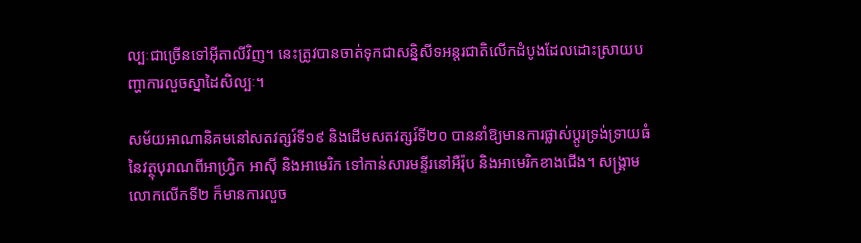ល្បៈជាច្រើនទៅអ៊ីតាលីវិញ។ នេះត្រូវបានចាត់ទុកជាសន្និសីទអន្តរជាតិលើកដំបូងដែលដោះស្រាយបញ្ហាការលួចស្នាដៃសិល្បៈ។

សម័យអាណានិគមនៅសតវត្សរ៍ទី១៩ និងដើមសតវត្សរ៍ទី២០ បាននាំឱ្យមានការផ្លាស់ប្ដូរទ្រង់ទ្រាយធំនៃវត្ថុបុរាណពីអាហ្វ្រិក អាស៊ី និងអាមេរិក ទៅកាន់សារមន្ទីរនៅអឺរ៉ុប និងអាមេរិកខាងជើង។ សង្គ្រាមលោកលើកទី២ ក៏មានការលួច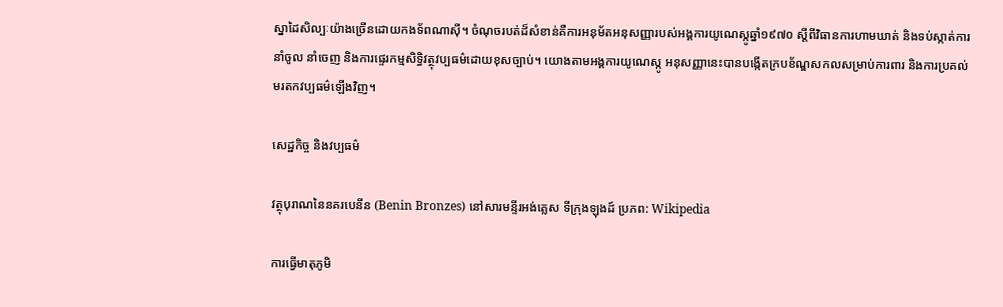ស្នាដៃសិល្បៈយ៉ាងច្រើនដោយកងទ័ពណាស៊ី។ ចំណុចរបត់ដ៏សំខាន់គឺការអនុម័តអនុសញ្ញារបស់អង្គការយូណេស្កូឆ្នាំ១៩៧០ ស្ដីពីវិធានការហាមឃាត់ និងទប់ស្កាត់ការនាំចូល នាំចេញ និងការផ្ទេរកម្មសិទ្ធិវត្ថុវប្បធម៌ដោយខុសច្បាប់។ យោងតាមអង្គការយូណេស្កូ អនុសញ្ញានេះបានបង្កើតក្របខ័ណ្ឌសកលសម្រាប់ការពារ និងការប្រគល់មរតកវប្បធម៌ឡើងវិញ។

សេដ្ឋកិច្ច និងវប្បធម៌

វត្ថុបុរាណនៃនគរបេនីន (Benin Bronzes) នៅសារមន្ទីរអង់គ្លេស ទីក្រុងឡុងដ៍ ប្រភព: Wikipedia

ការធ្វើមាតុភូមិ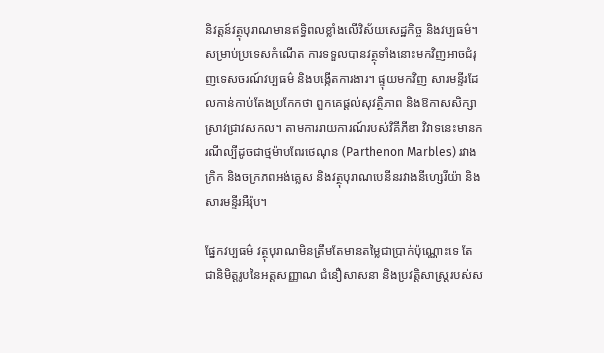និវត្តន៍វត្ថុបុរាណមានឥទ្ធិពលខ្លាំងលើវិស័យសេដ្ឋកិច្ច និងវប្បធម៌។ សម្រាប់ប្រទេសកំណើត ការទទួលបានវត្ថុទាំងនោះមកវិញអាចជំរុញទេសចរណ៍វប្បធម៌ និងបង្កើតការងារ។ ផ្ទុយមកវិញ សារមន្ទីរដែលកាន់កាប់តែងប្រកែកថា ពួកគេផ្ដល់សុវត្ថិភាព និងឱកាសសិក្សាស្រាវជ្រាវសកល។ តាមការរាយការណ៍របស់វិគីភីឌា វិវាទនេះមានករណីល្បីដូចជាថ្មម៉ាបពែរថេណុន (Parthenon Marbles) រវាងក្រិក និងចក្រភពអង់គ្លេស និងវត្ថុបុរាណបេនីនរវាងនីហ្សេរីយ៉ា និងសារមន្ទីរអឺរ៉ុប។

ផ្នែកវប្បធម៌ វត្ថុបុរាណមិនត្រឹមតែមានតម្លៃជាប្រាក់ប៉ុណ្ណោះទេ តែជានិមិត្តរូបនៃអត្តសញ្ញាណ ជំនឿសាសនា និងប្រវត្តិសាស្ត្ររបស់ស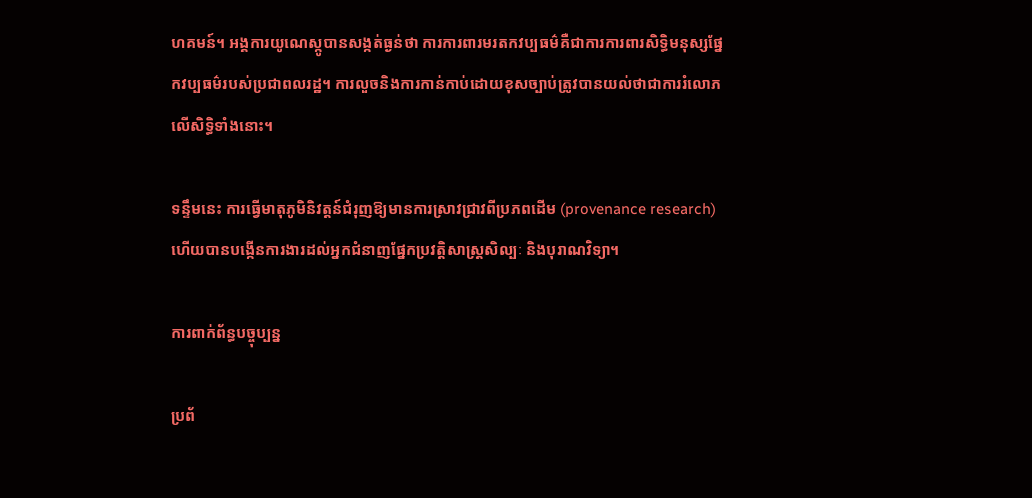ហគមន៍។ អង្គការយូណេស្កូបានសង្កត់ធ្ងន់ថា ការការពារមរតកវប្បធម៌គឺជាការការពារសិទ្ធិមនុស្សផ្នែកវប្បធម៌របស់ប្រជាពលរដ្ឋ។ ការលួចនិងការកាន់កាប់ដោយខុសច្បាប់ត្រូវបានយល់ថាជាការរំលោភលើសិទ្ធិទាំងនោះ។

ទន្ទឹមនេះ ការធ្វើមាតុភូមិនិវត្តន៍ជំរុញឱ្យមានការស្រាវជ្រាវពីប្រភពដើម (provenance research) ហើយបានបង្កើនការងារដល់អ្នកជំនាញផ្នែកប្រវត្តិសាស្ត្រសិល្បៈ និងបុរាណវិទ្យា។

ការពាក់ព័ន្ធបច្ចុប្បន្ន

ប្រព័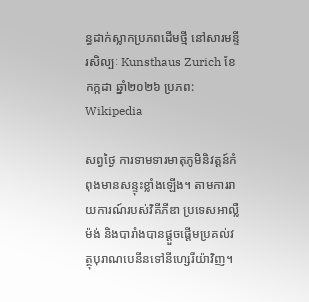ន្ធដាក់ស្លាកប្រភពដើមថ្មី នៅសារមន្ទីរសិល្បៈ Kunsthaus Zurich ខែកក្កដា ឆ្នាំ២០២៦ ប្រភព: Wikipedia

សព្វថ្ងៃ ការទាមទារមាតុភូមិនិវត្តន៍កំពុងមានសន្ទុះខ្លាំងឡើង។ តាមការរាយការណ៍របស់វិគីភីឌា ប្រទេសអាល្លឺម៉ង់ និងបារាំងបានផ្ដួចផ្ដើមប្រគល់វត្ថុបុរាណបេនីនទៅនីហ្សេរីយ៉ាវិញ។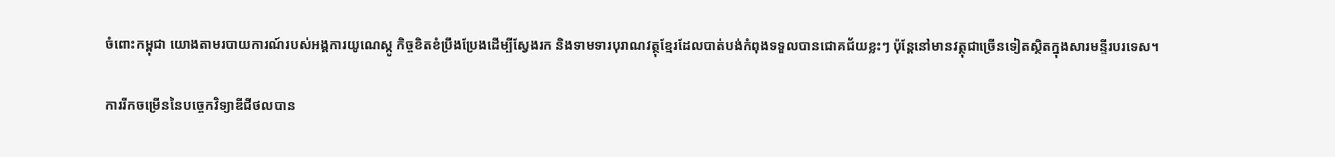ចំពោះកម្ពុជា យោងតាមរបាយការណ៍របស់អង្គការយូណេស្កូ កិច្ចខិតខំប្រឹងប្រែងដើម្បីស្វែងរក និងទាមទារបុរាណវត្ថុខ្មែរដែលបាត់បង់កំពុងទទួលបានជោគជ័យខ្លះៗ ប៉ុន្តែនៅមានវត្ថុជាច្រើនទៀតស្ថិតក្នុងសារមន្ទីរបរទេស។

ការរីកចម្រើននៃបច្ចេកវិទ្យាឌីជីថលបាន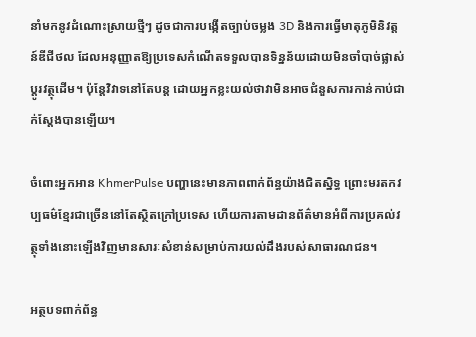នាំមកនូវដំណោះស្រាយថ្មីៗ ដូចជាការបង្កើតច្បាប់ចម្លង 3D និងការធ្វើមាតុភូមិនិវត្តន៍ឌីជីថល ដែលអនុញ្ញាតឱ្យប្រទេសកំណើតទទួលបានទិន្នន័យដោយមិនចាំបាច់ផ្លាស់ប្ដូរវត្ថុដើម។ ប៉ុន្តែវិវាទនៅតែបន្ត ដោយអ្នកខ្លះយល់ថាវាមិនអាចជំនួសការកាន់កាប់ជាក់ស្ដែងបានឡើយ។

ចំពោះអ្នកអាន KhmerPulse បញ្ហានេះមានភាពពាក់ព័ន្ធយ៉ាងជិតស្និទ្ធ ព្រោះមរតកវប្បធម៌ខ្មែរជាច្រើននៅតែស្ថិតក្រៅប្រទេស ហើយការតាមដានព័ត៌មានអំពីការប្រគល់វត្ថុទាំងនោះឡើងវិញមានសារៈសំខាន់សម្រាប់ការយល់ដឹងរបស់សាធារណជន។

អត្ថបទពាក់ព័ន្ធ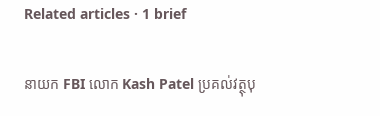Related articles · 1 brief

នាយក FBI លោក Kash Patel ប្រគល់វត្ថុបុ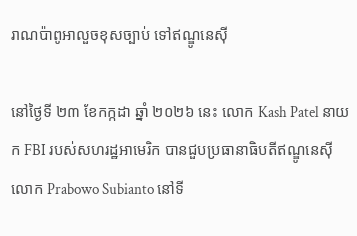រាណប៉ាពូអាលួចខុសច្បាប់ ទៅឥណ្ឌូនេស៊ី

នៅថ្ងៃទី ២៣ ខែកក្កដា ឆ្នាំ ២០២៦ នេះ លោក Kash Patel នាយក FBI របស់សហរដ្ឋអាមេរិក បានជួបប្រធានាធិបតីឥណ្ឌូនេស៊ី លោក Prabowo Subianto នៅទី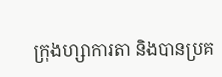ក្រុងហ្សាការតា និងបានប្រគ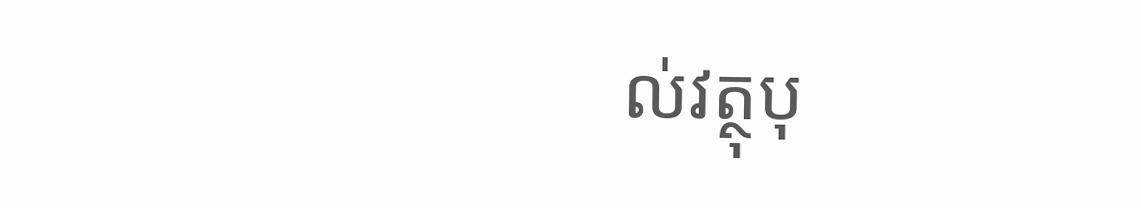ល់វត្ថុបុ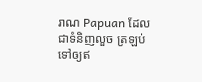រាណ Papuan ដែលជាទំនិញលួច ត្រឡប់ទៅឲ្យឥ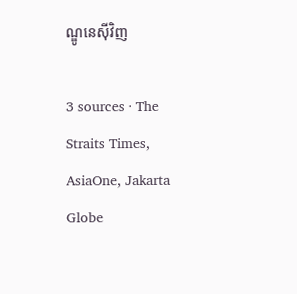ណ្ឌូនេស៊ីវិញ

3 sources · The Straits Times, AsiaOne, Jakarta Globe